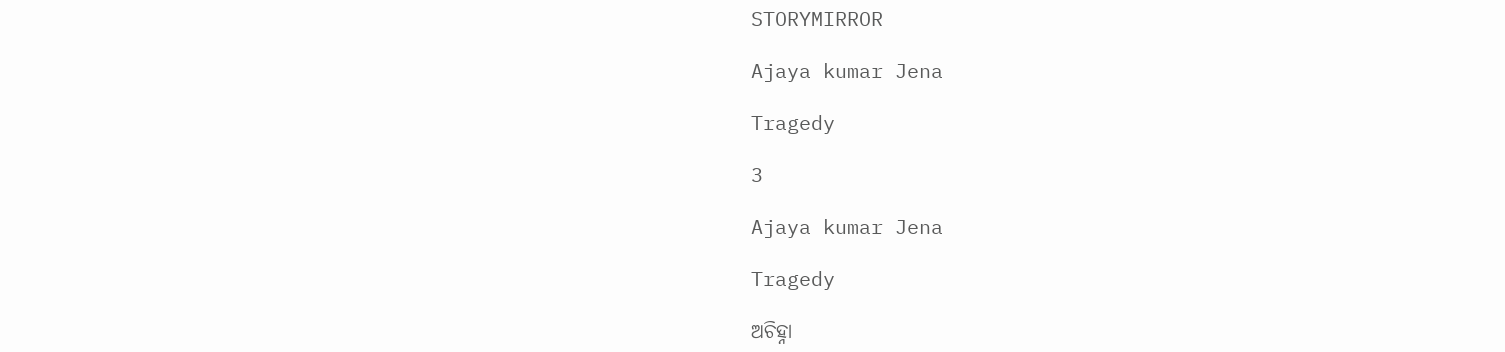STORYMIRROR

Ajaya kumar Jena

Tragedy

3

Ajaya kumar Jena

Tragedy

ଅଚିହ୍ନା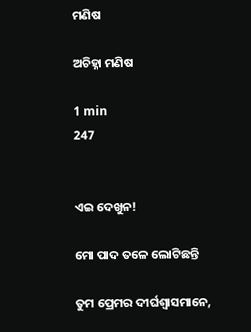ମଣିଷ

ଅଚିହ୍ନା ମଣିଷ

1 min
247


ଏଇ ଦେଖୁନ!

ମୋ ପାଦ ତଳେ ଲୋଟିଛନ୍ତି

ତୁମ ପ୍ରେମର ଦୀର୍ଘଶ୍ଵାସମାନେ,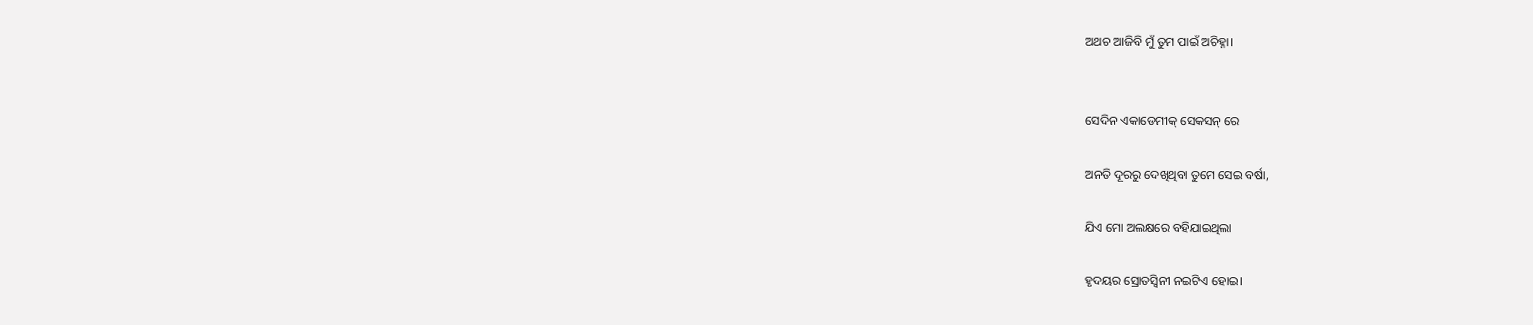ଅଥଚ ଆଜିବି ମୁଁ ତୁମ ପାଇଁ ଅଚିହ୍ନା।


ସେଦିନ ଏକାଡେମୀକ୍ ସେକସନ୍ ରେ

ଅନତି ଦୂରରୁ ଦେଖିଥିବା ତୁମେ ସେଇ ବର୍ଷା,

ଯିଏ ମୋ ଅଲକ୍ଷରେ ବହିଯାଇଥିଲା

ହୃଦୟର ସ୍ରୋତସ୍ୱିନୀ ନଇଟିଏ ହୋଇ।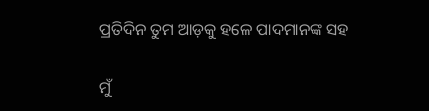ପ୍ରତିଦିନ ତୁମ ଆଡ଼କୁ ହଳେ ପାଦମାନଙ୍କ ସହ

ମୁଁ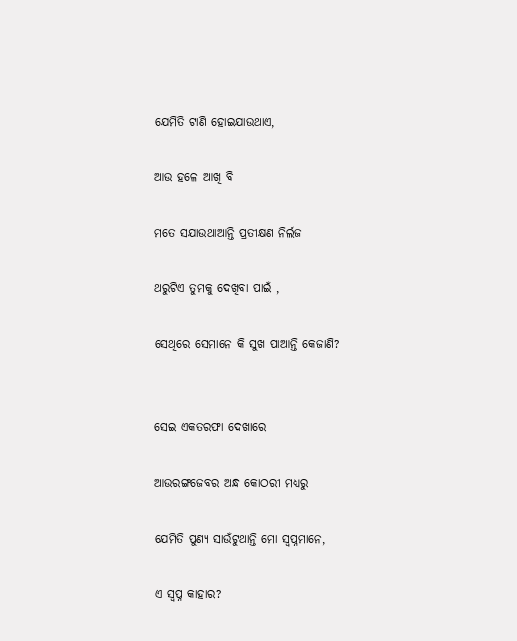ଯେମିତି ଟାଣି ହୋଇଯାଉଥାଏ,

ଆଉ ହଳେ ଆଖି ବି

ମତେ ସଯାଉଥାଆନ୍ତି ପ୍ରତୀକ୍ଷଣ ନିର୍ଲଜ

ଥରୁଟିଏ ତୁମକୁ ଦେଖିବା ପାଇଁ ,

ସେଥିରେ ସେମାନେ କି ସୁଖ ପାଆନ୍ତି କେଜାଣି?


ସେଇ ଏକତରଫା ଦେଖାରେ

ଆଉରଙ୍ଗଜେବର ଅନ୍ଧ କୋଠରୀ ମଧ୍ୟରୁ

ଯେମିତି ପୁଣ୍ୟ ସାଉଁଟୁଥାନ୍ତି ମୋ ସ୍ବପ୍ନମାନେ,

ଏ ସ୍ୱପ୍ନ କାହାର?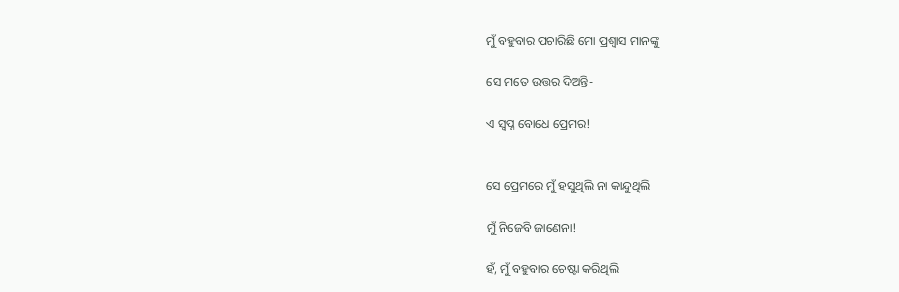ମୁଁ ବହୁବାର ପଚାରିଛି ମୋ ପ୍ରଶ୍ୱାସ ମାନଙ୍କୁ

ସେ ମତେ ଉତ୍ତର ଦିଅନ୍ତି-

ଏ ସ୍ୱପ୍ନ ବୋଧେ ପ୍ରେମର!


ସେ ପ୍ରେମରେ ମୁଁ ହସୁଥିଲି ନା କାନ୍ଦୁଥିଲି

ମୁଁ ନିଜେବି ଜାଣେନା!

ହଁ, ମୁଁ ବହୁବାର ଚେଷ୍ଟା କରିଥିଲି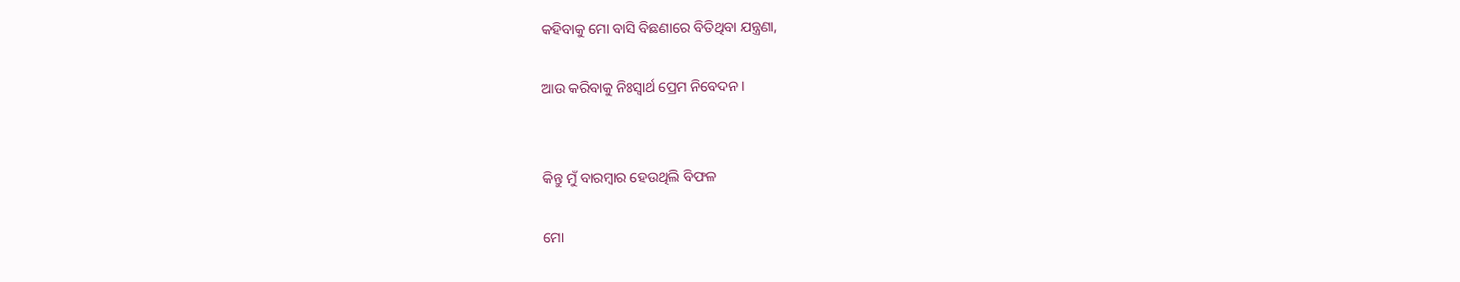କହିବାକୁ ମୋ ବାସି ବିଛଣାରେ ବିତିଥିବା ଯନ୍ତ୍ରଣା,

ଆଉ କରିବାକୁ ନିଃସ୍ୱାର୍ଥ ପ୍ରେମ ନିବେଦନ।


କିନ୍ତୁ ମୁଁ ବାରମ୍ବାର ହେଉଥିଲି ବିଫଳ

ମୋ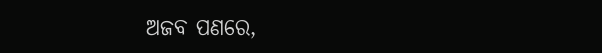ଅଜବ ପଣରେ,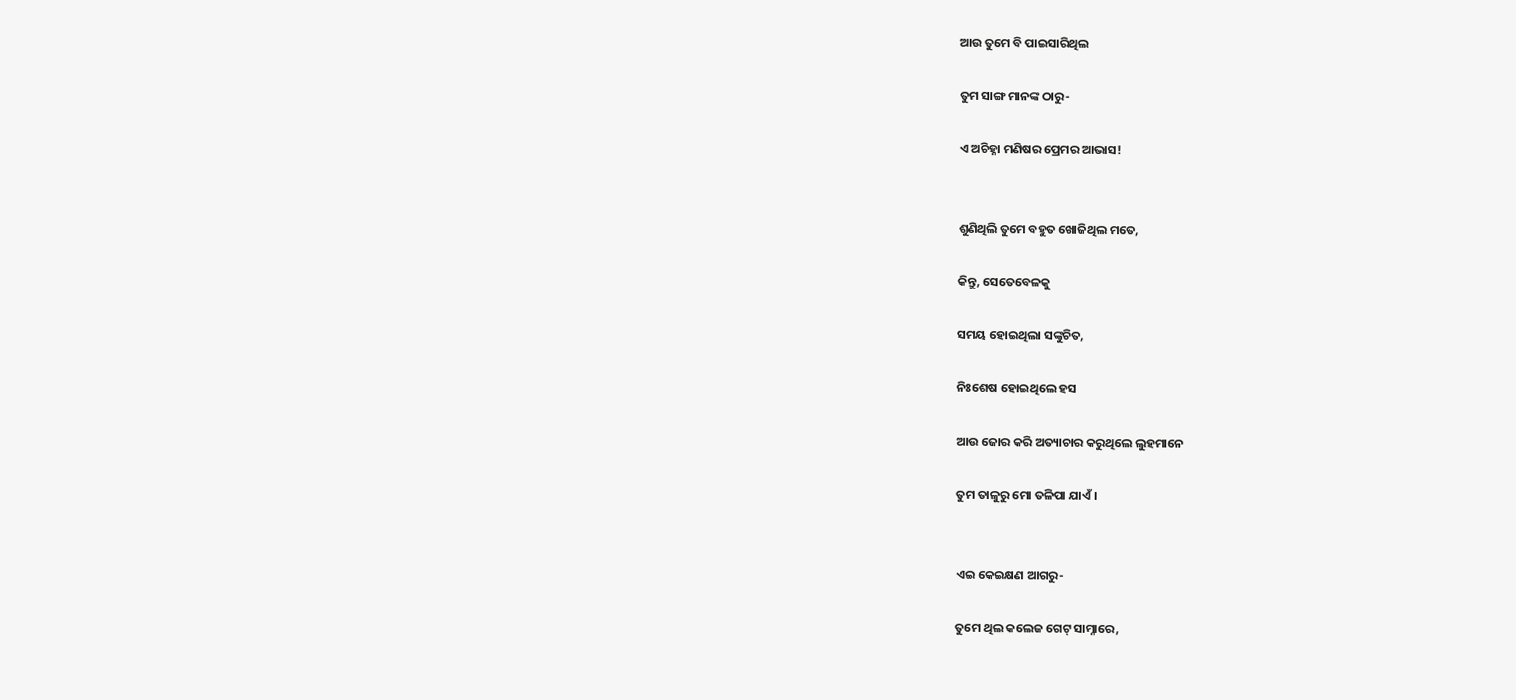ଆଉ ତୁମେ ବି ପାଇସାରିଥିଲ

ତୁମ ସାଙ୍ଗ ମାନଙ୍କ ଠାରୁ-

ଏ ଅଚିହ୍ନା ମଣିଷର ପ୍ରେମର ଆଭାସ!


ଶୁଣିଥିଲି ତୁମେ ବହୁତ ଖୋଜିଥିଲ ମତେ,

କିନ୍ତୁ, ସେତେବେଳକୁ

ସମୟ ହୋଇଥିଲା ସଙ୍କୁଚିତ,

ନିଃଶେଷ ହୋଇଥିଲେ ହସ

ଆଉ ଜୋର କରି ଅତ୍ୟାଚାର କରୁଥିଲେ ଲୁହମାନେ

ତୁମ ତାଳୁରୁ ମୋ ତଳିପା ଯାଏଁ।


ଏଇ କେଇକ୍ଷଣ ଆଗରୁ-

ତୁମେ ଥିଲ କଲେଜ ଗେଟ୍ ସାମ୍ନାରେ,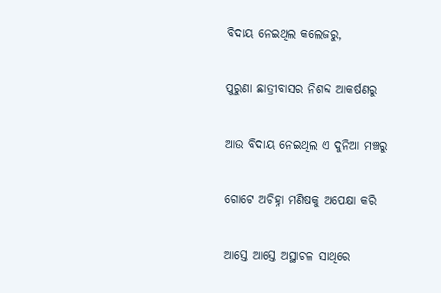ବିଦାୟ ନେଇଥିଲ କଲେଜରୁ,

ପୁରୁଣା ଛାତ୍ରୀବାସର ନିଶବ୍ଦ ଆକର୍ଷଣରୁ

ଆଉ ବିଦାୟ ନେଇଥିଲ ଏ ଦୁନିଆ ମଞ୍ଚରୁ

ଗୋଟେ ଅଚିହ୍ନା ମଣିଷକୁ ଅପେକ୍ଷା କରି

ଆସ୍ତେ ଆସ୍ତେ ଅସ୍ଥାଚଳ ସାଥିରେ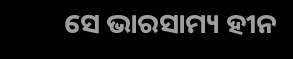ସେ ଭାରସାମ୍ୟ ହୀନ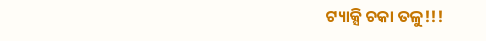ଟ୍ୟାକ୍ସି ଚକା ତଳୁ!!!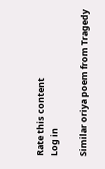Rate this content
Log in

Similar oriya poem from Tragedy